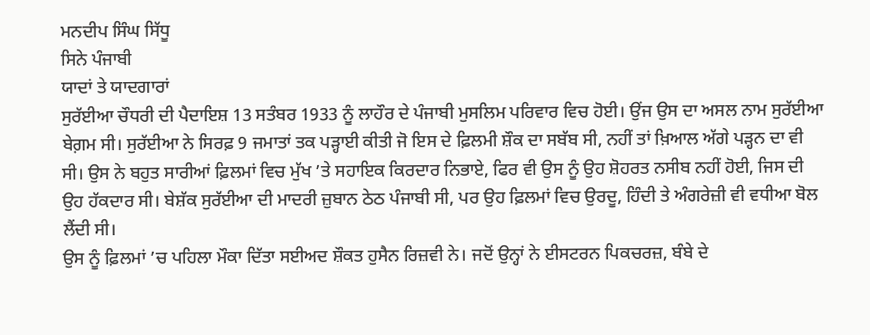ਮਨਦੀਪ ਸਿੰਘ ਸਿੱਧੂ
ਸਿਨੇ ਪੰਜਾਬੀ
ਯਾਦਾਂ ਤੇ ਯਾਦਗਾਰਾਂ
ਸੁਰੱਈਆ ਚੌਧਰੀ ਦੀ ਪੈਦਾਇਸ਼ 13 ਸਤੰਬਰ 1933 ਨੂੰ ਲਾਹੌਰ ਦੇ ਪੰਜਾਬੀ ਮੁਸਲਿਮ ਪਰਿਵਾਰ ਵਿਚ ਹੋਈ। ਉਂਜ ਉਸ ਦਾ ਅਸਲ ਨਾਮ ਸੁਰੱਈਆ ਬੇਗ਼ਮ ਸੀ। ਸੁਰੱਈਆ ਨੇ ਸਿਰਫ਼ 9 ਜਮਾਤਾਂ ਤਕ ਪੜ੍ਹਾਈ ਕੀਤੀ ਜੋ ਇਸ ਦੇ ਫ਼ਿਲਮੀ ਸ਼ੌਕ ਦਾ ਸਬੱਬ ਸੀ, ਨਹੀਂ ਤਾਂ ਖ਼ਿਆਲ ਅੱਗੇ ਪੜ੍ਹਨ ਦਾ ਵੀ ਸੀ। ਉਸ ਨੇ ਬਹੁਤ ਸਾਰੀਆਂ ਫ਼ਿਲਮਾਂ ਵਿਚ ਮੁੱਖ ’ਤੇ ਸਹਾਇਕ ਕਿਰਦਾਰ ਨਿਭਾਏ, ਫਿਰ ਵੀ ਉਸ ਨੂੰ ਉਹ ਸ਼ੋਹਰਤ ਨਸੀਬ ਨਹੀਂ ਹੋਈ, ਜਿਸ ਦੀ ਉਹ ਹੱਕਦਾਰ ਸੀ। ਬੇਸ਼ੱਕ ਸੁਰੱਈਆ ਦੀ ਮਾਦਰੀ ਜ਼ੁਬਾਨ ਠੇਠ ਪੰਜਾਬੀ ਸੀ, ਪਰ ਉਹ ਫ਼ਿਲਮਾਂ ਵਿਚ ਉਰਦੂ, ਹਿੰਦੀ ਤੇ ਅੰਗਰੇਜ਼ੀ ਵੀ ਵਧੀਆ ਬੋਲ ਲੈਂਦੀ ਸੀ।
ਉਸ ਨੂੰ ਫ਼ਿਲਮਾਂ ’ਚ ਪਹਿਲਾ ਮੌਕਾ ਦਿੱਤਾ ਸਈਅਦ ਸ਼ੌਕਤ ਹੁਸੈਨ ਰਿਜ਼ਵੀ ਨੇ। ਜਦੋਂ ਉਨ੍ਹਾਂ ਨੇ ਈਸਟਰਨ ਪਿਕਚਰਜ਼, ਬੰਬੇ ਦੇ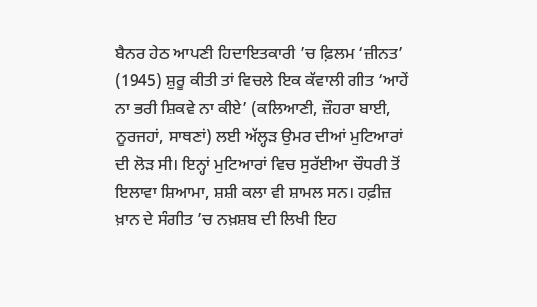ਬੈਨਰ ਹੇਠ ਆਪਣੀ ਹਿਦਾਇਤਕਾਰੀ ’ਚ ਫ਼ਿਲਮ ‘ਜ਼ੀਨਤ’ (1945) ਸ਼ੁਰੂ ਕੀਤੀ ਤਾਂ ਵਿਚਲੇ ਇਕ ਕੱਵਾਲੀ ਗੀਤ ‘ਆਹੇਂ ਨਾ ਭਰੀ ਸ਼ਿਕਵੇ ਨਾ ਕੀਏ’ (ਕਲਿਆਣੀ, ਜ਼ੌਹਰਾ ਬਾਈ, ਨੂਰਜਹਾਂ, ਸਾਥਣਾਂ) ਲਈ ਅੱਲ੍ਹੜ ਉਮਰ ਦੀਆਂ ਮੁਟਿਆਰਾਂ ਦੀ ਲੋੜ ਸੀ। ਇਨ੍ਹਾਂ ਮੁਟਿਆਰਾਂ ਵਿਚ ਸੁਰੱਈਆ ਚੌਧਰੀ ਤੋਂ ਇਲਾਵਾ ਸ਼ਿਆਮਾ, ਸ਼ਸ਼ੀ ਕਲਾ ਵੀ ਸ਼ਾਮਲ ਸਨ। ਹਫ਼ੀਜ਼ ਖ਼ਾਨ ਦੇ ਸੰਗੀਤ ’ਚ ਨਖ਼ਸ਼ਬ ਦੀ ਲਿਖੀ ਇਹ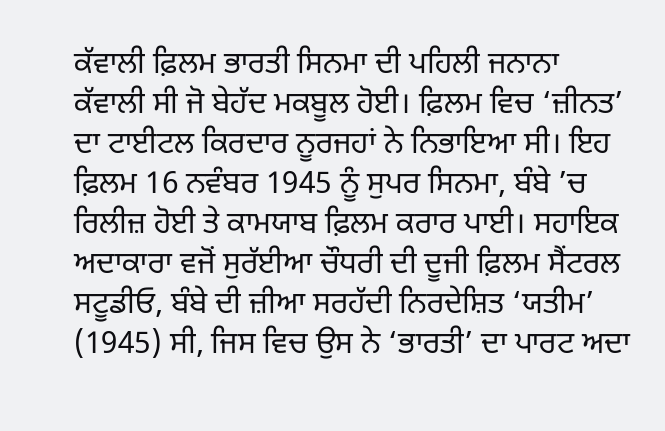ਕੱਵਾਲੀ ਫ਼ਿਲਮ ਭਾਰਤੀ ਸਿਨਮਾ ਦੀ ਪਹਿਲੀ ਜਨਾਨਾ ਕੱਵਾਲੀ ਸੀ ਜੋ ਬੇਹੱਦ ਮਕਬੂਲ ਹੋਈ। ਫ਼ਿਲਮ ਵਿਚ ‘ਜ਼ੀਨਤ’ ਦਾ ਟਾਈਟਲ ਕਿਰਦਾਰ ਨੂਰਜਹਾਂ ਨੇ ਨਿਭਾਇਆ ਸੀ। ਇਹ ਫ਼ਿਲਮ 16 ਨਵੰਬਰ 1945 ਨੂੰ ਸੁਪਰ ਸਿਨਮਾ, ਬੰਬੇ ’ਚ ਰਿਲੀਜ਼ ਹੋਈ ਤੇ ਕਾਮਯਾਬ ਫ਼ਿਲਮ ਕਰਾਰ ਪਾਈ। ਸਹਾਇਕ ਅਦਾਕਾਰਾ ਵਜੋਂ ਸੁਰੱਈਆ ਚੌਧਰੀ ਦੀ ਦੂਜੀ ਫ਼ਿਲਮ ਸੈਂਟਰਲ ਸਟੂਡੀਓ, ਬੰਬੇ ਦੀ ਜ਼ੀਆ ਸਰਹੱਦੀ ਨਿਰਦੇਸ਼ਿਤ ‘ਯਤੀਮ’ (1945) ਸੀ, ਜਿਸ ਵਿਚ ਉਸ ਨੇ ‘ਭਾਰਤੀ’ ਦਾ ਪਾਰਟ ਅਦਾ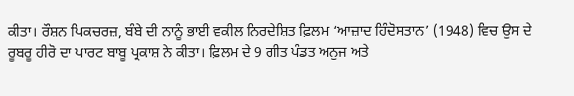ਕੀਤਾ। ਰੌਸ਼ਨ ਪਿਕਚਰਜ਼, ਬੰਬੇ ਦੀ ਨਾਨੂੰ ਭਾਈ ਵਕੀਲ ਨਿਰਦੇਸ਼ਿਤ ਫ਼ਿਲਮ ‘ਆਜ਼ਾਦ ਹਿੰਦੋਸਤਾਨ’ (1948) ਵਿਚ ਉਸ ਦੇ ਰੂਬਰੂ ਹੀਰੋ ਦਾ ਪਾਰਟ ਬਾਬੂ ਪ੍ਰਕਾਸ਼ ਨੇ ਕੀਤਾ। ਫ਼ਿਲਮ ਦੇ 9 ਗੀਤ ਪੰਡਤ ਅਨੁਜ ਅਤੇ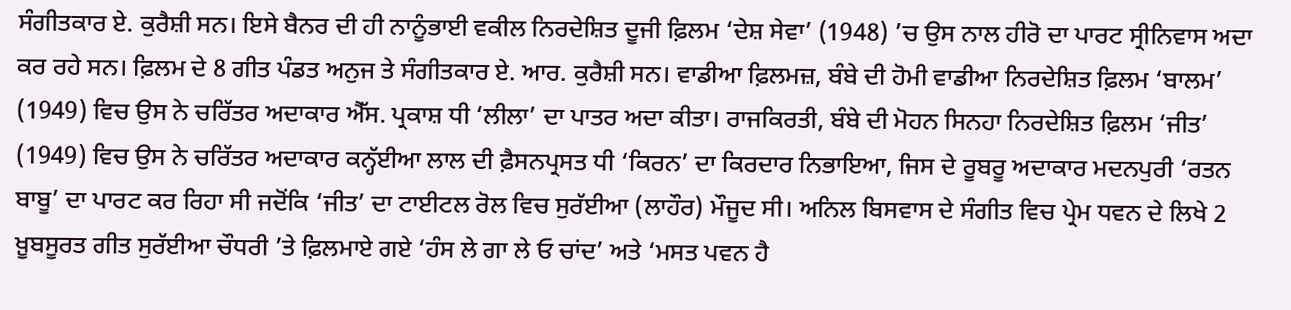ਸੰਗੀਤਕਾਰ ਏ. ਕੁਰੈਸ਼ੀ ਸਨ। ਇਸੇ ਬੈਨਰ ਦੀ ਹੀ ਨਾਨੂੰਭਾਈ ਵਕੀਲ ਨਿਰਦੇਸ਼ਿਤ ਦੂਜੀ ਫ਼ਿਲਮ ‘ਦੇਸ਼ ਸੇਵਾ’ (1948) ’ਚ ਉਸ ਨਾਲ ਹੀਰੋ ਦਾ ਪਾਰਟ ਸ੍ਰੀਨਿਵਾਸ ਅਦਾ ਕਰ ਰਹੇ ਸਨ। ਫ਼ਿਲਮ ਦੇ 8 ਗੀਤ ਪੰਡਤ ਅਨੁਜ ਤੇ ਸੰਗੀਤਕਾਰ ਏ. ਆਰ. ਕੁਰੈਸ਼ੀ ਸਨ। ਵਾਡੀਆ ਫ਼ਿਲਮਜ਼, ਬੰਬੇ ਦੀ ਹੋਮੀ ਵਾਡੀਆ ਨਿਰਦੇਸ਼ਿਤ ਫ਼ਿਲਮ ‘ਬਾਲਮ’ (1949) ਵਿਚ ਉਸ ਨੇ ਚਰਿੱਤਰ ਅਦਾਕਾਰ ਐੱਸ. ਪ੍ਰਕਾਸ਼ ਧੀ ‘ਲੀਲਾ’ ਦਾ ਪਾਤਰ ਅਦਾ ਕੀਤਾ। ਰਾਜਕਿਰਤੀ, ਬੰਬੇ ਦੀ ਮੋਹਨ ਸਿਨਹਾ ਨਿਰਦੇਸ਼ਿਤ ਫ਼ਿਲਮ ‘ਜੀਤ’ (1949) ਵਿਚ ਉਸ ਨੇ ਚਰਿੱਤਰ ਅਦਾਕਾਰ ਕਨ੍ਹੱਈਆ ਲਾਲ ਦੀ ਫ਼ੈਸਨਪ੍ਰਸਤ ਧੀ ‘ਕਿਰਨ’ ਦਾ ਕਿਰਦਾਰ ਨਿਭਾਇਆ, ਜਿਸ ਦੇ ਰੂਬਰੂ ਅਦਾਕਾਰ ਮਦਨਪੁਰੀ ‘ਰਤਨ ਬਾਬੂ’ ਦਾ ਪਾਰਟ ਕਰ ਰਿਹਾ ਸੀ ਜਦੋਂਕਿ ‘ਜੀਤ’ ਦਾ ਟਾਈਟਲ ਰੋਲ ਵਿਚ ਸੁਰੱਈਆ (ਲਾਹੌਰ) ਮੌਜੂਦ ਸੀ। ਅਨਿਲ ਬਿਸਵਾਸ ਦੇ ਸੰਗੀਤ ਵਿਚ ਪ੍ਰੇਮ ਧਵਨ ਦੇ ਲਿਖੇ 2 ਖ਼ੂਬਸੂਰਤ ਗੀਤ ਸੁਰੱਈਆ ਚੌਧਰੀ ’ਤੇ ਫ਼ਿਲਮਾਏ ਗਏ ‘ਹੰਸ ਲੇ ਗਾ ਲੇ ਓ ਚਾਂਦ’ ਅਤੇ ‘ਮਸਤ ਪਵਨ ਹੈ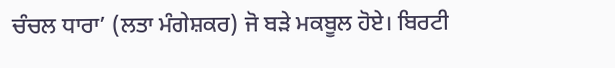ਚੰਚਲ ਧਾਰਾ’ (ਲਤਾ ਮੰਗੇਸ਼ਕਰ) ਜੋ ਬੜੇ ਮਕਬੂਲ ਹੋਏ। ਬਿਰਟੀ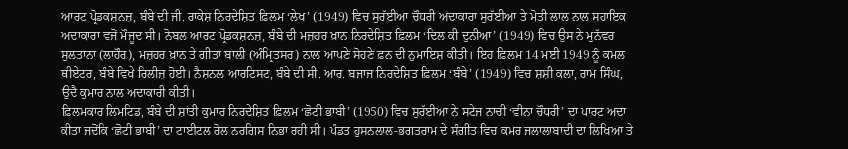ਆਰਟ ਪ੍ਰੋਡਕਸ਼ਨਜ਼, ਬੰਬੇ ਦੀ ਜੀ. ਰਾਕੇਸ਼ ਨਿਰਦੇਸ਼ਿਤ ਫ਼ਿਲਮ ‘ਲੇਖ’ (1949) ਵਿਚ ਸੁਰੱਈਆ ਚੌਧਰੀ ਅਦਾਕਾਰਾ ਸੁਰੱਈਆ ਤੇ ਮੋਤੀ ਲਾਲ ਨਾਲ ਸਹਾਇਕ ਅਦਾਕਾਰਾ ਵਜੋਂ ਮੌਜੂਦ ਸੀ। ਨੋਬਲ ਆਰਟ ਪ੍ਰੋਡਕਸ਼ਨਜ਼, ਬੰਬੇ ਦੀ ਮਜ਼ਹਰ ਖ਼ਾਨ ਨਿਰਦੇਸ਼ਿਤ ਫ਼ਿਲਮ ‘ਦਿਲ ਕੀ ਦੁਨੀਆ’ (1949) ਵਿਚ ਉਸ ਨੇ ਮੁਨੱਵਰ ਸੁਲਤਾਨਾ (ਲਾਹੌਰ), ਮਜ਼ਹਰ ਖ਼ਾਨ ਤੇ ਗੀਤਾ ਬਾਲੀ (ਅੰਮ੍ਰਿਤਸਰ) ਨਾਲ ਆਪਣੇ ਸੋਹਣੇ ਫ਼ਨ ਦੀ ਨੁਮਾਇਸ਼ ਕੀਤੀ। ਇਹ ਫ਼ਿਲਮ 14 ਮਈ 1949 ਨੂੰ ਕਮਲ ਥੀਏਟਰ, ਬੰਬੇ ਵਿਖੇ ਰਿਲੀਜ਼ ਹੋਈ। ਨੈਸ਼ਨਲ ਆਰਟਿਸਟ, ਬੰਬੇ ਦੀ ਸੀ. ਆਰ. ਬਜਾਜ ਨਿਰਦੇਸ਼ਿਤ ਫ਼ਿਲਮ ‘ਬੰਬੇ’ (1949) ਵਿਚ ਸ਼ਸ਼ੀ ਕਲਾ, ਰਾਮ ਸਿੰਘ, ਉਦੈ ਕੁਮਾਰ ਨਾਲ ਅਦਾਕਾਰੀ ਕੀਤੀ।
ਫ਼ਿਲਮਕਾਰ ਲਿਮਟਿਡ, ਬੰਬੇ ਦੀ ਸ਼ਾਂਤੀ ਕੁਮਾਰ ਨਿਰਦੇਸ਼ਿਤ ਫ਼ਿਲਮ ‘ਛੋਟੀ ਭਾਬੀ’ (1950) ਵਿਚ ਸੁਰੱਈਆ ਨੇ ਸਟੇਜ ਨਾਚੀ ‘ਵੀਨਾ ਚੌਧਰੀ’ ਦਾ ਪਾਰਟ ਅਦਾ ਕੀਤਾ ਜਦੋਂਕਿ ‘ਛੋਟੀ ਭਾਬੀ’ ਦਾ ਟਾਈਟਲ ਰੋਲ ਨਰਗਿਸ ਨਿਭਾ ਰਹੀ ਸੀ। ਪੰਡਤ ਹੁਸਨਲਾਲ-ਭਗਤਰਾਮ ਦੇ ਸੰਗੀਤ ਵਿਚ ਕਮਰ ਜਲਾਲਾਬਾਦੀ ਦਾ ਲਿਖਿਆ ਤੇ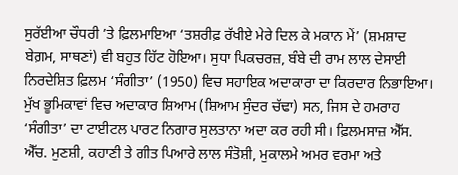ਸੁਰੱਈਆ ਚੌਧਰੀ ’ਤੇ ਫ਼ਿਲਮਾਇਆ ‘ਤਸ਼ਰੀਫ਼ ਰੱਖੀਏ ਮੇਰੇ ਦਿਲ ਕੇ ਮਕਾਨ ਮੇਂ’ (ਸ਼ਮਸ਼ਾਦ ਬੇਗ਼ਮ, ਸਾਥਣਾਂ) ਵੀ ਬਹੁਤ ਹਿੱਟ ਹੋਇਆ। ਸੁਧਾ ਪਿਕਚਰਜ਼, ਬੰਬੇ ਦੀ ਰਾਮ ਲਾਲ ਦੇਸਾਈ ਨਿਰਦੇਸ਼ਿਤ ਫ਼ਿਲਮ ‘ਸੰਗੀਤਾ’ (1950) ਵਿਚ ਸਹਾਇਕ ਅਦਾਕਾਰਾ ਦਾ ਕਿਰਦਾਰ ਨਿਭਾਇਆ। ਮੁੱਖ ਭੂਮਿਕਾਵਾਂ ਵਿਚ ਅਦਾਕਾਰ ਸ਼ਿਆਮ (ਸ਼ਿਆਮ ਸੁੰਦਰ ਚੱਢਾ) ਸਨ, ਜਿਸ ਦੇ ਹਮਰਾਹ ‘ਸੰਗੀਤਾ’ ਦਾ ਟਾਈਟਲ ਪਾਰਟ ਨਿਗਾਰ ਸੁਲਤਾਨਾ ਅਦਾ ਕਰ ਰਹੀ ਸੀ। ਫ਼ਿਲਮਸਾਜ਼ ਐੱਸ. ਐੱਚ. ਮੁਣਸ਼ੀ, ਕਹਾਣੀ ਤੇ ਗੀਤ ਪਿਆਰੇ ਲਾਲ ਸੰਤੋਸ਼ੀ, ਮੁਕਾਲਮੇ ਅਮਰ ਵਰਮਾ ਅਤੇ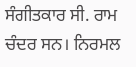ਸੰਗੀਤਕਾਰ ਸੀ. ਰਾਮ ਚੰਦਰ ਸਨ। ਨਿਰਮਲ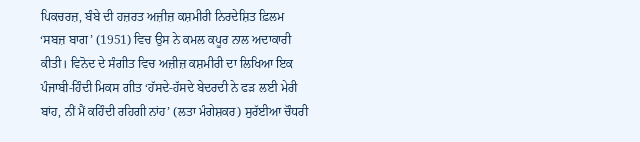ਪਿਕਚਰਜ਼, ਬੰਬੇ ਦੀ ਹਜ਼ਰਤ ਅਜ਼ੀਜ਼ ਕਸ਼ਮੀਰੀ ਨਿਰਦੇਸ਼ਿਤ ਫ਼ਿਲਮ ‘ਸਬਜ਼ ਬਾਗ’ (1951) ਵਿਚ ਉਸ ਨੇ ਕਮਲ ਕਪੂਰ ਨਾਲ ਅਦਾਕਾਰੀ ਕੀਤੀ। ਵਿਨੋਦ ਦੇ ਸੰਗੀਤ ਵਿਚ ਅਜ਼ੀਜ਼ ਕਸ਼ਮੀਰੀ ਦਾ ਲਿਖਿਆ ਇਕ ਪੰਜਾਬੀ-ਹਿੰਦੀ ਮਿਕਸ ਗੀਤ ‘ਹੱਸਦੇ-ਹੱਸਦੇ ਬੇਦਰਦੀ ਨੇ ਫੜ ਲਈ ਮੇਰੀ ਬਾਂਹ, ਨੀਂ ਮੈਂ ਕਹਿੰਦੀ ਰਹਿਗੀ ਨਾਂਹ’ (ਲਤਾ ਮੰਗੇਸ਼ਕਰ) ਸੁਰੱਈਆ ਚੌਧਰੀ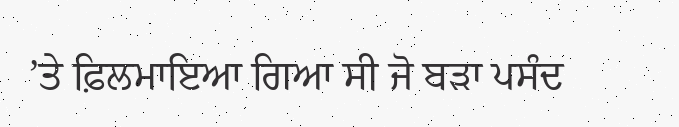’ਤੇ ਫ਼ਿਲਮਾਇਆ ਗਿਆ ਸੀ ਜੋ ਬੜਾ ਪਸੰਦ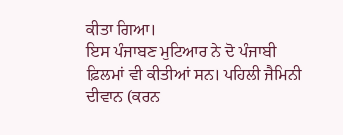ਕੀਤਾ ਗਿਆ।
ਇਸ ਪੰਜਾਬਣ ਮੁਟਿਆਰ ਨੇ ਦੋ ਪੰਜਾਬੀ ਫ਼ਿਲਮਾਂ ਵੀ ਕੀਤੀਆਂ ਸਨ। ਪਹਿਲੀ ਜੈਮਿਨੀ ਦੀਵਾਨ (ਕਰਨ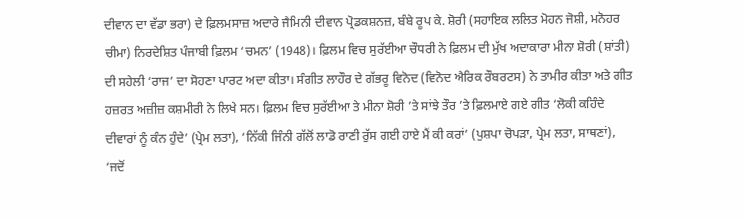ਦੀਵਾਨ ਦਾ ਵੱਡਾ ਭਰਾ) ਦੇ ਫ਼ਿਲਮਸਾਜ਼ ਅਦਾਰੇ ਜੈਮਿਨੀ ਦੀਵਾਨ ਪ੍ਰੋਡਕਸ਼ਨਜ਼, ਬੰਬੇ ਰੂਪ ਕੇ. ਸ਼ੋਰੀ (ਸਹਾਇਕ ਲਲਿਤ ਮੋਹਨ ਜੋਸ਼ੀ, ਮਨੋਹਰ ਚੀਮਾ) ਨਿਰਦੇਸ਼ਿਤ ਪੰਜਾਬੀ ਫ਼ਿਲਮ ‘ਚਮਨ’ (1948)। ਫ਼ਿਲਮ ਵਿਚ ਸੁਰੱਈਆ ਚੌਧਰੀ ਨੇ ਫ਼ਿਲਮ ਦੀ ਮੁੱਖ ਅਦਾਕਾਰਾ ਮੀਨਾ ਸ਼ੋਰੀ (ਸ਼ਾਂਤੀ) ਦੀ ਸਹੇਲੀ ‘ਰਾਜ’ ਦਾ ਸੋਹਣਾ ਪਾਰਟ ਅਦਾ ਕੀਤਾ। ਸੰਗੀਤ ਲਾਹੌਰ ਦੇ ਗੱਭਰੂ ਵਿਨੋਦ (ਵਿਨੋਦ ਐਰਿਕ ਰੌਬਰਟਸ) ਨੇ ਤਾਮੀਰ ਕੀਤਾ ਅਤੇ ਗੀਤ ਹਜ਼ਰਤ ਅਜ਼ੀਜ਼ ਕਸ਼ਮੀਰੀ ਨੇ ਲਿਖੇ ਸਨ। ਫ਼ਿਲਮ ਵਿਚ ਸੁਰੱਈਆ ਤੇ ਮੀਨਾ ਸ਼ੋਰੀ ’ਤੇ ਸਾਂਝੇ ਤੌਰ ’ਤੇ ਫ਼ਿਲਮਾਏ ਗਏ ਗੀਤ ‘ਲੋਕੀ ਕਹਿੰਦੇ ਦੀਵਾਰਾਂ ਨੂੰ ਕੰਨ ਹੁੰਦੇ’ (ਪ੍ਰੇਮ ਲਤਾ), ‘ਨਿੱਕੀ ਜਿੰਨੀ ਗੱਲੋਂ ਲਾਡੋ ਰਾਣੀ ਰੁੱਸ ਗਈ ਹਾਏ ਮੈਂ ਕੀ ਕਰਾਂ’ (ਪੁਸ਼ਪਾ ਚੋਪੜਾ, ਪ੍ਰੇਮ ਲਤਾ, ਸਾਥਣਾਂ), ‘ਜਦੋਂ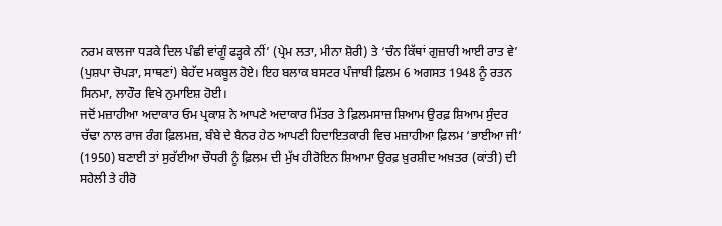ਨਰਮ ਕਾਲਜਾ ਧੜਕੇ ਦਿਲ ਪੰਛੀ ਵਾਂਗੂੰ ਫੜ੍ਹਕੇ ਨੀਂ’ (ਪ੍ਰੇਮ ਲਤਾ, ਮੀਨਾ ਸ਼ੋਰੀ) ਤੇ ‘ਚੰਨ ਕਿੱਥਾਂ ਗੁਜ਼ਾਰੀ ਆਈ ਰਾਤ ਵੇ’ (ਪੁਸ਼ਪਾ ਚੋਪੜਾ, ਸਾਥਣਾਂ) ਬੇਹੱਦ ਮਕਬੂਲ ਹੋਏ। ਇਹ ਬਲਾਕ ਬਸਟਰ ਪੰਜਾਬੀ ਫ਼ਿਲਮ 6 ਅਗਸਤ 1948 ਨੂੰ ਰਤਨ ਸਿਨਮਾ, ਲਾਹੌਰ ਵਿਖੇ ਨੁਮਾਇਸ਼ ਹੋਈ।
ਜਦੋਂ ਮਜ਼ਾਹੀਆ ਅਦਾਕਾਰ ਓਮ ਪ੍ਰਕਾਸ਼ ਨੇ ਆਪਣੇ ਅਦਾਕਾਰ ਮਿੱਤਰ ਤੇ ਫ਼ਿਲਮਸਾਜ਼ ਸ਼ਿਆਮ ਉਰਫ਼ ਸ਼ਿਆਮ ਸੁੰਦਰ ਚੱਢਾ ਨਾਲ ਰਾਜ ਰੰਗ ਫ਼ਿਲਮਜ਼, ਬੰਬੇ ਦੇ ਬੈਨਰ ਹੇਠ ਆਪਣੀ ਹਿਦਾਇਤਕਾਰੀ ਵਿਚ ਮਜ਼ਾਹੀਆ ਫ਼ਿਲਮ ‘ਭਾਈਆ ਜੀ’ (1950) ਬਣਾਈ ਤਾਂ ਸੁਰੱਈਆ ਚੌਧਰੀ ਨੂੰ ਫ਼ਿਲਮ ਦੀ ਮੁੱਖ ਹੀਰੋਇਨ ਸ਼ਿਆਮਾ ਉਰਫ਼ ਖ਼ੁਰਸ਼ੀਦ ਅਖ਼ਤਰ (ਕਾਂਤੀ) ਦੀ ਸਹੇਲੀ ਤੇ ਹੀਰੋ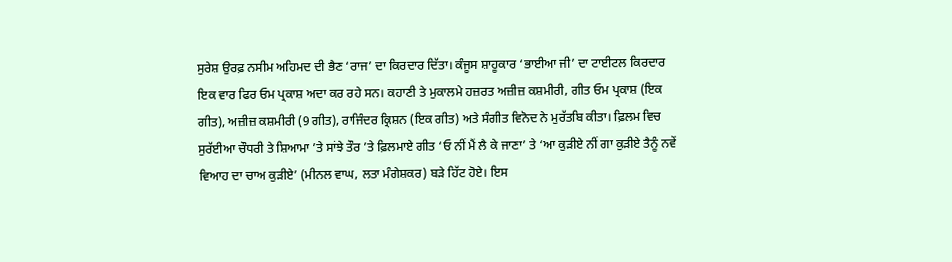ਸੁਰੇਸ਼ ਉਰਫ਼ ਨਸੀਮ ਅਹਿਮਦ ਦੀ ਭੈਣ ‘ਰਾਜ’ ਦਾ ਕਿਰਦਾਰ ਦਿੱਤਾ। ਕੰਜੂਸ ਸ਼ਾਹੂਕਾਰ ‘ਭਾਈਆ ਜੀ’ ਦਾ ਟਾਈਟਲ ਕਿਰਦਾਰ ਇਕ ਵਾਰ ਫਿਰ ਓਮ ਪ੍ਰਕਾਸ਼ ਅਦਾ ਕਰ ਰਹੇ ਸਨ। ਕਹਾਣੀ ਤੇ ਮੁਕਾਲਮੇ ਹਜ਼ਰਤ ਅਜ਼ੀਜ਼ ਕਸ਼ਮੀਰੀ, ਗੀਤ ਓਮ ਪ੍ਰਕਾਸ਼ (ਇਕ ਗੀਤ), ਅਜ਼ੀਜ਼ ਕਸ਼ਮੀਰੀ (9 ਗੀਤ), ਰਾਜਿੰਦਰ ਕ੍ਰਿਸ਼ਨ (ਇਕ ਗੀਤ) ਅਤੇ ਸੰਗੀਤ ਵਿਨੋਦ ਨੇ ਮੁਰੱਤਬਿ ਕੀਤਾ। ਫ਼ਿਲਮ ਵਿਚ ਸੁਰੱਈਆ ਚੌਧਰੀ ਤੇ ਸ਼ਿਆਮਾ ’ਤੇ ਸਾਂਝੇ ਤੌਰ ’ਤੇ ਫ਼ਿਲਮਾਏ ਗੀਤ ‘ਓ ਨੀਂ ਮੈਂ ਲੈ ਕੇ ਜਾਣਾ’ ਤੇ ‘ਆ ਕੁੜੀਏ ਨੀਂ ਗਾ ਕੁੜੀਏ ਤੈਨੂੰ ਨਵੇਂ ਵਿਆਹ ਦਾ ਚਾਅ ਕੁੜੀਏ’ (ਮੀਨਲ ਵਾਘ, ਲਤਾ ਮੰਗੇਸ਼ਕਰ) ਬੜੇ ਹਿੱਟ ਹੋਏ। ਇਸ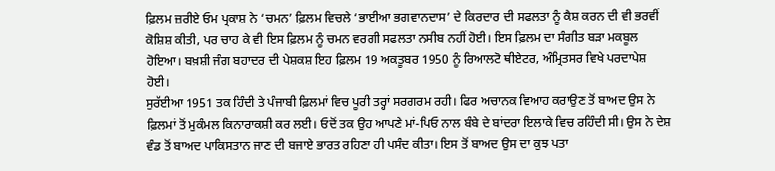ਫ਼ਿਲਮ ਜ਼ਰੀਏ ਓਮ ਪ੍ਰਕਾਸ਼ ਨੇ ‘ਚਮਨ’ ਫ਼ਿਲਮ ਵਿਚਲੇ ‘ਭਾਈਆ ਭਗਵਾਨਦਾਸ’ ਦੇ ਕਿਰਦਾਰ ਦੀ ਸਫਲਤਾ ਨੂੰ ਕੈਸ਼ ਕਰਨ ਦੀ ਵੀ ਭਰਵੀਂ ਕੋਸ਼ਿਸ਼ ਕੀਤੀ, ਪਰ ਚਾਹ ਕੇ ਵੀ ਇਸ ਫ਼ਿਲਮ ਨੂੰ ਚਮਨ ਵਰਗੀ ਸਫਲਤਾ ਨਸੀਬ ਨਹੀਂ ਹੋਈ। ਇਸ ਫ਼ਿਲਮ ਦਾ ਸੰਗੀਤ ਬੜਾ ਮਕਬੂਲ ਹੋਇਆ। ਬਖ਼ਸ਼ੀ ਜੰਗ ਬਹਾਦਰ ਦੀ ਪੇਸ਼ਕਸ਼ ਇਹ ਫ਼ਿਲਮ 19 ਅਕਤੂਬਰ 1950 ਨੂੰ ਰਿਆਲਟੋ ਥੀਏਟਰ, ਅੰਮ੍ਰਿਤਸਰ ਵਿਖੇ ਪਰਦਾਪੇਸ਼ ਹੋਈ।
ਸੁਰੱਈਆ 1951 ਤਕ ਹਿੰਦੀ ਤੇ ਪੰਜਾਬੀ ਫ਼ਿਲਮਾਂ ਵਿਚ ਪੂਰੀ ਤਰ੍ਹਾਂ ਸਰਗਰਮ ਰਹੀ। ਫਿਰ ਅਚਾਨਕ ਵਿਆਹ ਕਰਾਉਣ ਤੋਂ ਬਾਅਦ ਉਸ ਨੇ ਫ਼ਿਲਮਾਂ ਤੋਂ ਮੁਕੰਮਲ ਕਿਨਾਰਾਕਸ਼ੀ ਕਰ ਲਈ। ਓਦੋਂ ਤਕ ਉਹ ਆਪਣੇ ਮਾਂ-ਪਿਓ ਨਾਲ ਬੰਬੇ ਦੇ ਬਾਂਦਰਾ ਇਲਾਕੇ ਵਿਚ ਰਹਿੰਦੀ ਸੀ। ਉਸ ਨੇ ਦੇਸ਼ ਵੰਡ ਤੋਂ ਬਾਅਦ ਪਾਕਿਸਤਾਨ ਜਾਣ ਦੀ ਬਜਾਏ ਭਾਰਤ ਰਹਿਣਾ ਹੀ ਪਸੰਦ ਕੀਤਾ। ਇਸ ਤੋਂ ਬਾਅਦ ਉਸ ਦਾ ਕੁਝ ਪਤਾ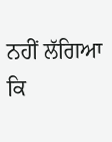ਨਹੀਂ ਲੱਗਿਆ ਕਿ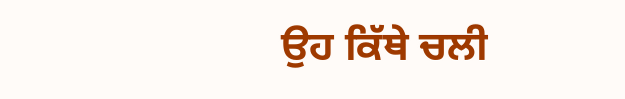ਉਹ ਕਿੱਥੇ ਚਲੀ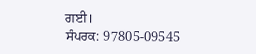ਗਈ।
ਸੰਪਰਕ: 97805-09545